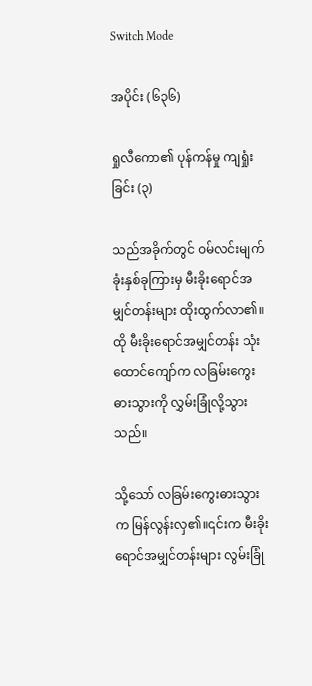Switch Mode

အပိုင်း (၆၃၆)

ရှုလီကော၏ ပုန်ကန်မှု ကျရှုံးခြင်း (၃)

သည်အခိုက်တွင် ဝမ်လင်းမျက်ခုံးနှစ်ခုကြားမှ မီးခိုးရောင်အမျှင်တန်းများ ထိုးထွက်လာ၏။ထို မီးခိုးရောင်အမျှင်တန်း သုံးထောင်ကျော်က လခြမ်းကွေးဓားသွားကို လွှမ်းခြုံလို့သွားသည်။

သို့သော် လခြမ်းကွေးဓားသွားက မြန်လွန်းလှ၏။၎င်းက မီးခိုးရောင်အမျှင်တန်းများ လွမ်းခြုံ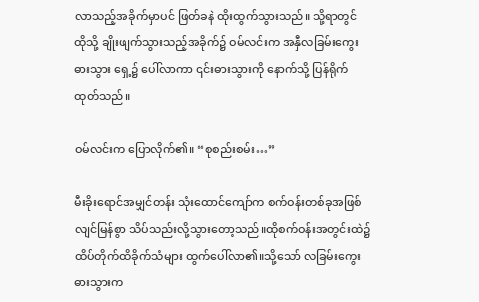လာသည့်အခိုက်မှာပင် ဖြတ်ခနဲ ထိုးထွက်သွားသည်။ သို့ရာတွင် ထိုသို့ ချိုးဖျက်သွားသည့်အခိုက်၌ ဝမ်လင်းက အနှီလခြမ်းကွေးဓားသွား ရှေ့၌ ပေါ်လာကာ ၎င်းဓားသွားကို နောက်သို့ ပြန်ရိုက်ထုတ်သည်။

ဝမ်လင်းက ပြောလိုက်၏။ “စုစည်းစမ်း…”

မီးခိုးရောင်အမျှင်တန်း သုံးထောင်ကျော်က စက်ဝန်းတစ်ခုအဖြစ် လျင်မြန်စွာ သိပ်သည်းလို့သွားတော့သည်။ထိုစက်ဝန်းအတွင်းထဲ၌ ထိပ်တိုက်ထိခိုက်သံများ ထွက်ပေါ်လာ၏။သို့သော် လခြမ်းကွေးဓားသွားက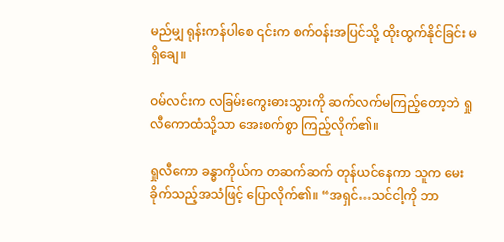မည်မျှ ရုန်းကန်ပါစေ ၎င်းက စက်ဝန်းအပြင်သို့ ထိုးထွက်နိုင်ခြင်း မရှိချေ။

ဝမ်လင်းက လခြမ်းကွေးဓားသွားကို ဆက်လက်မကြည့်တော့ဘဲ ရှုလီကောထံသို့သာ အေးစက်စွာ ကြည့်လိုက်၏။

ရှုလီ‌ကော ခန္ဓာကိုယ်က တဆက်ဆက် တုန်ယင်နေကာ သူက မေးခိုက်သည့်အသံဖြင့် ပြောလိုက်၏။ “အရှင်…သင်ငါ့ကို ဘာ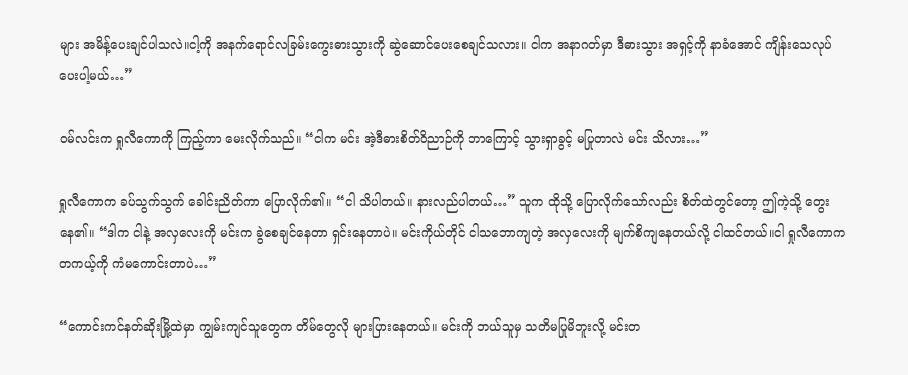များ အမိန့်ပေးချင်ပါသလဲ။ငါ့ကို အနက်ရောင်လခြမ်းကွေးဓားသွားကို ဆွဲဆောင်ပေးစေချင်သလား။ ငါက အနာဂတ်မှာ ဒီဓားသွား အရှင့်ကို နာခံအောင် ကျိန်းသေလုပ်ပေးပါ့မယ်…”

ဝမ်လင်းက ရှုလီကောကို ကြည့်ကာ မေးလိုက်သည်။ “ငါက မင်း အဲ့ဒီဓားစိတ်ဝိညာဉ်ကို ဘာကြောင့် သွားရှာခွင့် မပြုတာလဲ မင်း သိလား…”

ရှုလီကောက ခပ်သွက်သွက် ခေါင်းညိတ်ကာ ပြောလိုက်၏။ “ငါ သိပါတယ်။ နားလည်ပါတယ်…” သူက ထိုသို့ ပြောလိုက်သော်လည်း စိတ်ထဲတွင်တော့ ဤကဲ့သို့ တွေးနေ၏။ “ဒါက ငါနဲ့ အလှလေးကို မင်းက ခွဲစေချင်နေတာ ရှင်းနေတာပဲ။ မင်းကိုယ်တိုင် ငါသဘောကျတဲ့ အလှလေးကို မျက်စိကျနေတယ်လို့ ငါထင်တယ်။ငါ ရှုလီကောက တကယ့်ကို ကံမကောင်းတာပဲ…”

“ကောင်းကင်နတ်ဆိုးမြို့ထဲမှာ ကျွမ်းကျင်သူတွေက တိမ်တွေလို များပြားနေတယ်။ မင်းကို ဘယ်သူမှ သတိမပြုမိဘူးလို့ မင်းတ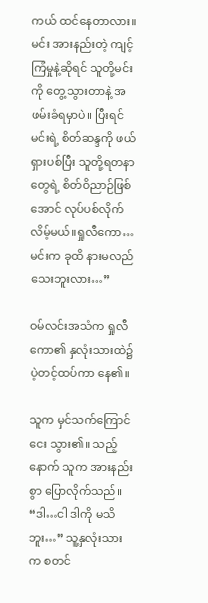ကယ် ထင်နေတာလား။ မင်း အားနည်းတဲ့ ကျင့်ကြံမှုနဲ့ဆိုရင် သူတို့မင်းကို တွေ့သွားတာနဲ့ အဖမ်းခံရမှာပဲ။ ပြီးရင် မင်းရဲ့ စိတ်ဆန္ဒကို ဖယ်ရှားပစ်ပြီး သူတို့ရတနာတွေရဲ့ စိတ်ဝိညာဉ်ဖြစ်အောင် လုပ်ပစ်လိုက်လိမ့်မယ်။ရှုလီကော…မင်းက ခုထိ နားမလည် သေးဘူးလား…”

ဝမ်လင်းအသံက ရှုလီကော၏ နှလုံးသားထဲ၌ ပဲ့တင့်ထပ်ကာ နေ၏။

သူက မှင်သက်ကြောင်ငေး သွား၏။ သည့်နောက် သူက အားနည်းစွာ ပြောလိုက်သည်။ “ဒါ…ငါ ဒါကို မသိဘူး…” သူ့နှလုံးသားက စတင်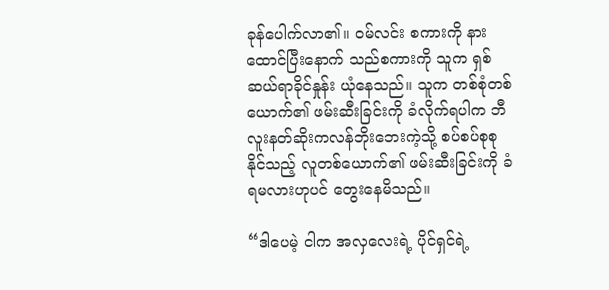ခုန်ပေါက်လာ၏။ ဝမ်လင်း စကားကို နားထောင်ပြီးနောက် သည်စကားကို သူက ရှစ်ဆယ်ရာခိုင်နှုန်း ယုံနေသည်။ သူက တစ်စုံတစ်ယောက်၏ ဖမ်းဆီးခြင်းကို ခံလိုက်ရပါက ဘီလူးနတ်ဆိုးကလန်ဘိုးဘေးကဲ့သို့ စပ်စပ်စုစု နိုင်သည့် လူတစ်ယောက်၏ ဖမ်းဆီးခြင်းကို ခံရမလားဟုပင် တွေးနေမိသည်။

“ဒါပေမဲ့ ငါက အလှလေးရဲ့ ပိုင်ရှင်ရဲ့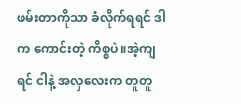ဖမ်းတာကိုသာ ခံလိုက်ရရင် ဒါက ကောင်းတဲ့ ကိစ္စပဲ။အဲ့ကျရင် ငါနဲ့ အလှလေးက တူတူ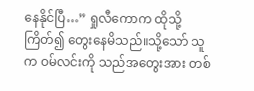နေနိုင်ပြီ…” ရှုလီကောက ထိုသို့ ကြိတ်၍ တွေးနေမိသည်။သို့သော် သူက ဝမ်လင်းကို သည်အတွေးအား တစ်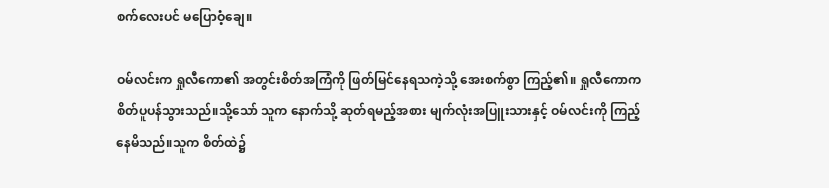စက်လေးပင် မပြောဝံ့ချေ။

ဝမ်လင်းက ရှုလီကော၏ အတွင်းစိတ်အကြံကို ဖြတ်မြင်နေရသကဲ့သို့ အေးစက်စွာ ကြည့်၏။ ရှုလီကောက စိတ်ပူပန်သွားသည်။သို့သော် သူက နောက်သို့ ဆုတ်ရမည့်အစား မျက်လုံးအပြူးသားနှင့် ဝမ်လင်းကို ကြည့်နေမိသည်။သူက စိတ်ထဲ၌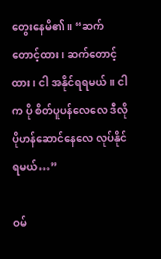တွေးနေမိ၏။ “ဆက်တောင့်ထား၊ ဆက်တောင့်ထား၊ ငါ အနိုင်ရရမယ်။ ငါက ပို စိတ်ပူပန်လေလေ ဒီလို ပိုဟန်ဆောင်နေလေ လုပ်နိုင်ရမယ်…”

ဝမ်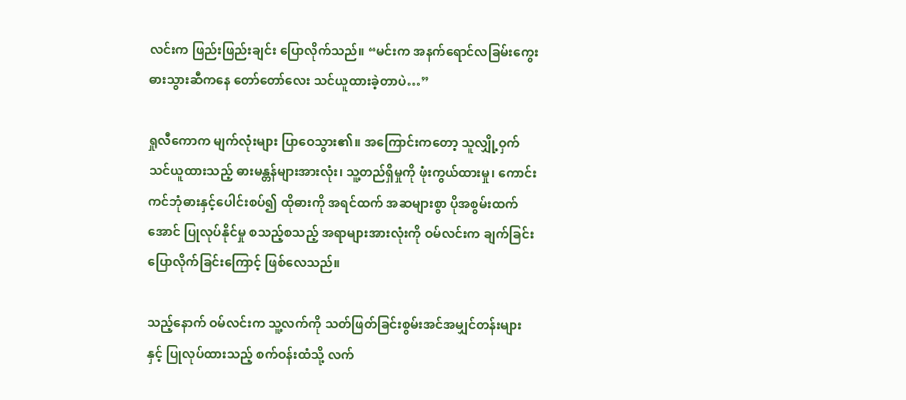လင်းက ဖြည်းဖြည်းချင်း ပြောလိုက်သည်။ “မင်းက အနက်ရောင်လခြမ်းကွေးဓားသွားဆီကနေ တော်တော်လေး သင်ယူထားခဲ့တာပဲ…”

ရှုလီကောက မျက်လုံးများ ပြာဝေသွား၏။ အကြောင်းကတော့ သူလျှို့ဝှက်သင်ယူထားသည့် ဓားမန္တန်များအားလုံး၊ သူ့တည်ရှိမှုကို ဖုံးကွယ်ထားမှု၊ ကောင်းကင်ဘုံဓားနှင့်ပေါင်းစပ်၍ ထိုဓားကို အရင်ထက် အဆများစွာ ပိုအစွမ်းထက်အောင် ပြုလုပ်နိုင်မှု စသည့်စသည့် အရာများအားလုံးကို ဝမ်လင်းက ချက်ခြင်း ပြောလိုက်ခြင်းကြောင့် ဖြစ်လေသည်။

သည့်နောက် ဝမ်လင်းက သူ့လက်ကို သတ်ဖြတ်ခြင်းစွမ်းအင်အမျှင်တန်းများနှင့် ပြုလုပ်ထားသည့် စက်ဝန်းထံသို့ လက်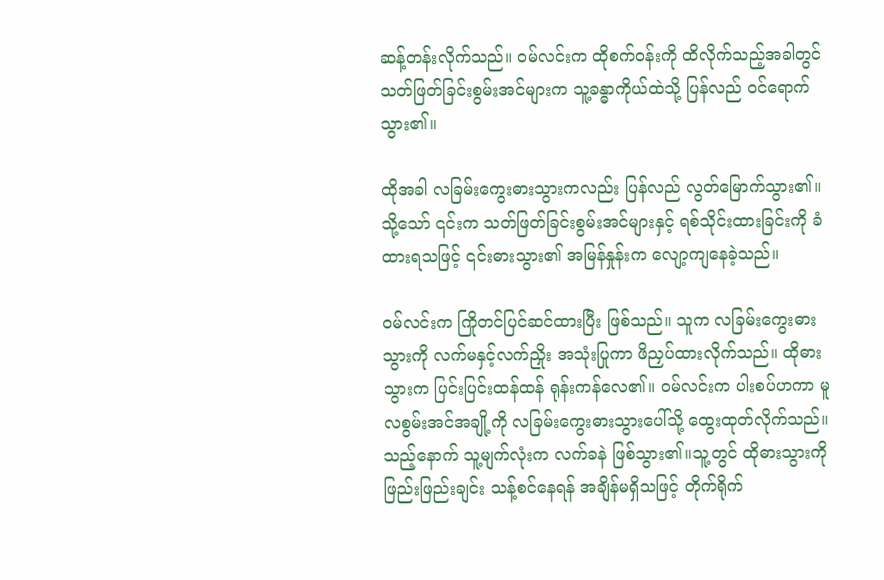ဆန့်တန်းလိုက်သည်။ ဝမ်လင်းက ထိုစက်ဝန်းကို ထိလိုက်သည့်အခါတွင် သတ်ဖြတ်ခြင်းစွမ်းအင်များက သူ့ခန္ဓာကိုယ်ထဲသို့ ပြန်လည် ဝင်ရောက်သွား၏။

ထိုအခါ လခြမ်းကွေးဓားသွားကလည်း ပြန်လည် လွတ်မြောက်သွား၏။ သို့သော် ၎င်းက သတ်ဖြတ်ခြင်းစွမ်းအင်များနှင့် ရစ်သိုင်းထားခြင်းကို ခံထားရသဖြင့် ၎င်းဓားသွား၏ အမြန်နှုန်းက လျော့ကျနေခဲ့သည်။

ဝမ်လင်းက ကြိုတင်ပြင်ဆင်ထားပြီး ဖြစ်သည်။ သူက လခြမ်းကွေးဓားသွားကို လက်မနှင့်လက်ညှိုး အသုံးပြုကာ ဖိညှပ်ထားလိုက်သည်။ ထိုဓားသွားက ပြင်းပြင်းထန်ထန် ရုန်းကန်လေ၏။ ဝမ်လင်းက ပါးစပ်ဟကာ မူလစွမ်းအင်အချို့ကို လခြမ်းကွေးဓားသွားပေါ်သို့ ထွေးထုတ်လိုက်သည်။ သည့်နောက် သူ့မျက်လုံးက လက်ခနဲ ဖြစ်သွား၏။သူ့တွင် ထိုဓားသွားကို ဖြည်းဖြည်းချင်း သန့်စင်နေရန် အချိန်မရှိသဖြင့် တိုက်ရိုက်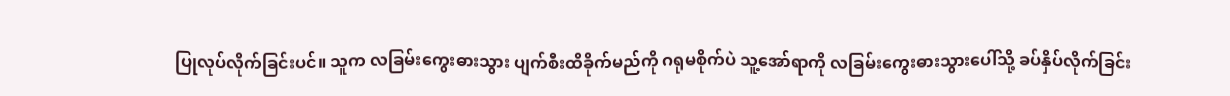ပြုလုပ်လိုက်ခြင်းပင်။ သူက လခြမ်းကွေးဓားသွား ပျက်စီးထိခိုက်မည်ကို ဂရုမစိုက်ပဲ သူ့အော်ရာကို လခြမ်းကွေးဓားသွားပေါ်သို့ ခပ်နှိပ်လိုက်ခြင်း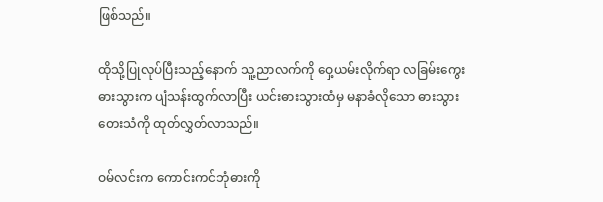ဖြစ်သည်။

ထိုသို့ပြုလုပ်ပြီးသည့်နောက် သူ့ညာလက်ကို ဝှေ့ယမ်းလိုက်ရာ လခြမ်းကွေးဓားသွားက ပျံသန်းထွက်လာပြီး ယင်းဓားသွားထံမှ မနာခံလိုသော ဓားသွားတေးသံကို ထုတ်လွှတ်လာသည်။

ဝမ်လင်းက ကောင်းကင်ဘုံဓားကို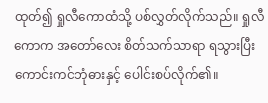ထုတ်၍ ရှုလီကောထံသို့ ပစ်လွှတ်လိုက်သည်။ ရှုလီကောက အတော်လေး စိတ်သက်သာရာ ရသွားပြီး ကောင်းကင်ဘုံဓားနှင့် ပေါင်းစပ်လိုက်၏။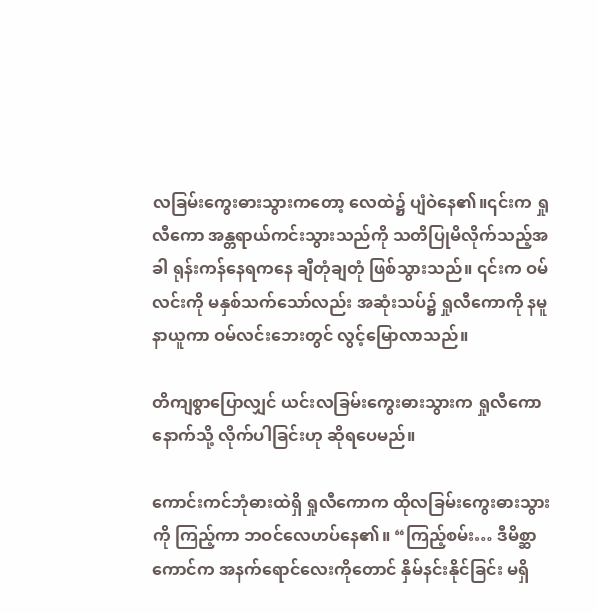လခြမ်းကွေးဓားသွားကတော့ လေထဲ၌ ပျံဝဲနေ၏။၎င်းက ရှုလီကော အန္တရာယ်ကင်းသွားသည်ကို သတိပြုမိလိုက်သည့်အခါ ရုန်းကန်နေရကနေ ချီတုံချတုံ ဖြစ်သွားသည်။ ၎င်းက ဝမ်လင်းကို မနှစ်သက်သော်လည်း အဆုံးသပ်၌ ရှုလီကောကို နမူနာယူကာ ဝမ်လင်းဘေးတွင် လွင့်မြောလာသည်။

တိကျစွာပြောလျှင် ယင်းလခြမ်းကွေးဓားသွားက ရှုလီကော နောက်သို့ လိုက်ပါခြင်းဟု ဆိုရပေမည်။

ကောင်းကင်ဘုံဓားထဲရှိ ရှုလီကောက ထိုလခြမ်းကွေးဓားသွားကို ကြည့်ကာ ဘဝင်လေဟပ်နေ၏။ “ကြည့်စမ်း… ဒီမိစ္ဆာကောင်က အနက်ရောင်လေးကိုတောင် နှိမ်နင်းနိုင်ခြင်း မရှိ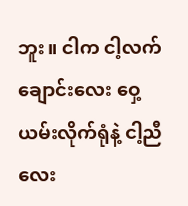ဘူး။ ငါက ငါ့လက်ချောင်းလေး ဝှေ့ယမ်းလိုက်ရုံနဲ့ ငါ့ညီလေး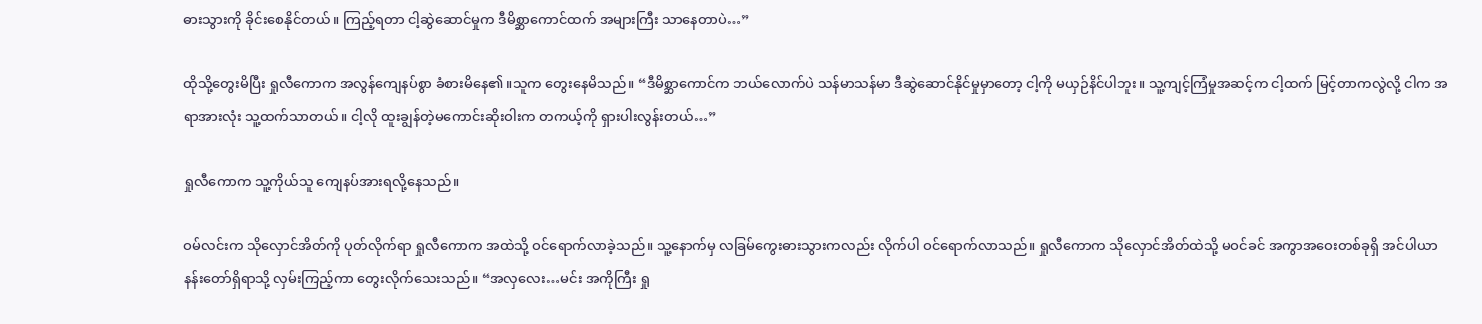ဓားသွားကို ခိုင်းစေနိုင်တယ်။ ကြည့်ရတာ ငါ့ဆွဲဆောင်မှုက ဒီမိစ္ဆာကောင်ထက် အများကြီး သာနေတာပဲ…”

ထိုသို့တွေးမိပြီး ရှုလီကောက အလွန်ကျေနပ်စွာ ခံစားမိနေ၏။သူက တွေးနေမိသည်။ “ဒီမိစ္ဆာကောင်က ဘယ်လောက်ပဲ သန်မာသန်မာ ဒီဆွဲဆောင်နိုင်မှုမှာတော့ ငါ့ကို မယှဉ်နိင်ပါဘူး။ သူ့ကျင့်ကြံမှုအဆင့်က ငါ့ထက် မြင့်တာကလွဲလို့ ငါက အရာအားလုံး သူ့ထက်သာတယ်။ ငါ့လို ထူးချွန်တဲ့မကောင်းဆိုးဝါးက တကယ့်ကို ရှားပါးလွန်းတယ်…”

ရှုလီကောက သူ့ကိုယ်သူ ကျေနပ်အားရလို့နေသည်။

ဝမ်လင်းက သိုလှောင်အိတ်ကို ပုတ်လိုက်ရာ ရှုလီကောက အထဲသို့ ဝင်ရောက်လာခဲ့သည်။ သူ့နောက်မှ လခြမ်ကွေးဓားသွားကလည်း လိုက်ပါ ဝင်ရောက်လာသည်။ ရှုလီကောက သိုလှောင်အိတ်ထဲသို့ မဝင်ခင် အကွာအဝေးတစ်ခုရှိ အင်ပါယာနန်းတော်ရှိရာသို့ လှမ်းကြည့်ကာ တွေးလိုက်သေးသည်။ “အလှလေး…မင်း အကိုကြီး ရှု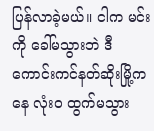ပြန်လာခဲ့မယ်။ ငါက မင်းကို ခေါ်မသွားဘဲ ဒီကောင်းကင်နတ်ဆိုးမြို့ကနေ လုံးဝ ထွက်မသွား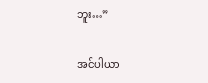ဘူး…”

အင်ပါယာ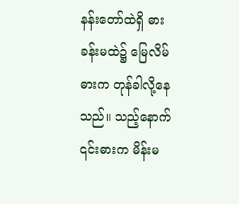နန်းတော်ထဲရှိ ဓားခန်းမထဲ၌ မြေလိမ်ဓားက တုန်ခါလို့နေသည်။ သည့်နောက် ၎င်းဓားက မိန်းမ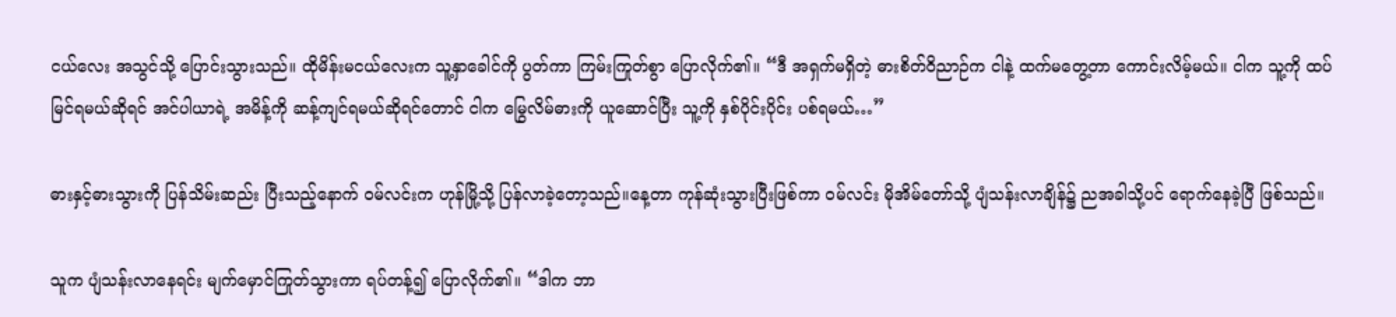ငယ်လေး အသွင်သို့ ပြောင်းသွားသည်။ ထိုမိန်းမငယ်လေးက သူ့နှာခေါင်ကို ပွတ်ကာ ကြမ်းကြုတ်စွာ ပြောလိုက်၏။ “ဒီ အရှက်မရှိတဲ့ ဓားစိတ်ဝိညာဉ်က ငါနဲ့ ထက်မတွေ့တာ ကောင်းလိမ့်မယ်။ ငါက သူ့ကို ထပ်မြင်ရမယ်ဆိုရင် အင်ပါယာရဲ့ အမိန့်ကို ဆန့်ကျင်ရမယ်ဆိုရင်တောင် ငါက မြွေလိမ်ဓားကို ယူ‌ဆောင်ပြီး သူ့ကို နှစ်ပိုင်းပိုင်း ပစ်ရမယ်…”

ဓားနှင့်ဓားသွားကို ပြန်သိမ်းဆည်း ပြီးသည့်နောက် ဝမ်လင်းက ဟုန်မြို့သို့ ပြန်လာခဲ့တော့သည်။နေ့တာ ကုန်ဆုံးသွားပြီးဖြစ်ကာ ဝမ်လင်း မိုအိမ်တော်သို့ ပျံသန်းလာချိန်၌ ညအခါသို့ပင် ရောက်နေခဲ့ပြီ ဖြစ်သည်။

သူက ပျံသန်းလာနေရင်း မျက်မှောင်ကြုတ်သွားကာ ရပ်တန့်၍ ပြောလိုက်၏။ “ဒါက ဘာ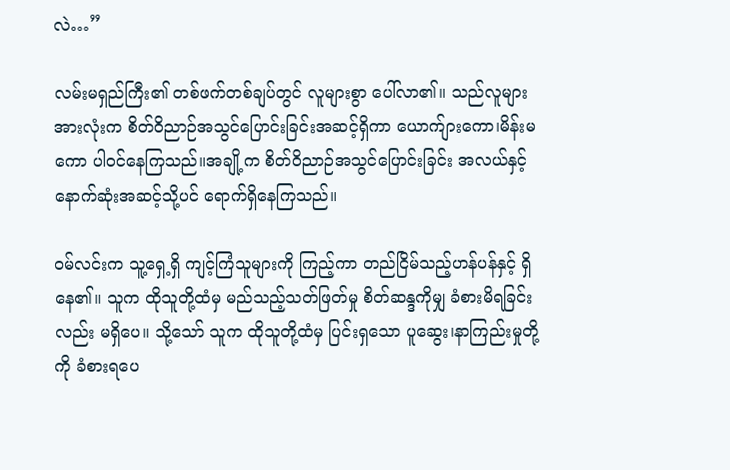လဲ…”

လမ်းမရှည်ကြီး၏ တစ်ဖက်တစ်ချပ်တွင် လူများစွာ ပေါ်လာ၏။ သည်လူများအားလုံးက စိတ်ဝိညာဉ်အသွင်ပြောင်းခြင်းအဆင့်ရှိကာ ယောက်ျားကော၊မိန်းမကော ပါဝင်နေကြသည်။အချို့က စိတ်ဝိညာဉ်အသွင်ပြောင်းခြင်း အလယ်နှင့် နောက်ဆုံးအဆင့်သို့ပင် ရောက်ရှိနေကြသည်။

ဝမ်လင်းက သူ့ရှေ့ရှိ ကျင့်ကြံသူများကို ကြည့်ကာ တည်ငြိမ်သည့်ဟန်ပန်နှင့် ရှိနေ၏။ သူက ထိုသူတို့ထံမှ မည်သည့်သတ်ဖြတ်မှု စိတ်ဆန္ဒကိုမျှ ခံစားမိရခြင်းလည်း မရှိပေ။ သို့သော် သူက ထိုသူတို့ထံမှ ပြင်းရှသော ပူဆွေး၊နာကြည်းမှုတို့ကို ခံစားရပေ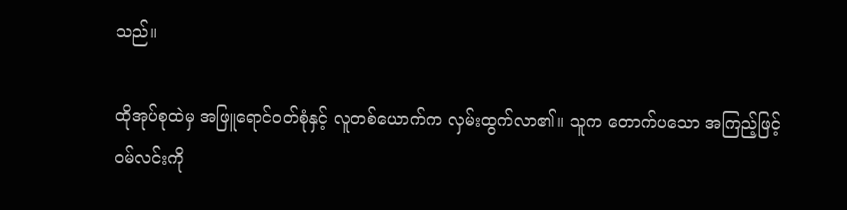သည်။

ထိုအုပ်စုထဲမှ အဖြူရောင်ဝတ်စုံနှင့် လူတစ်ယောက်က လှမ်းထွက်လာ၏။ သူက တောက်ပသော အကြည့်ဖြင့် ဝမ်လင်းကို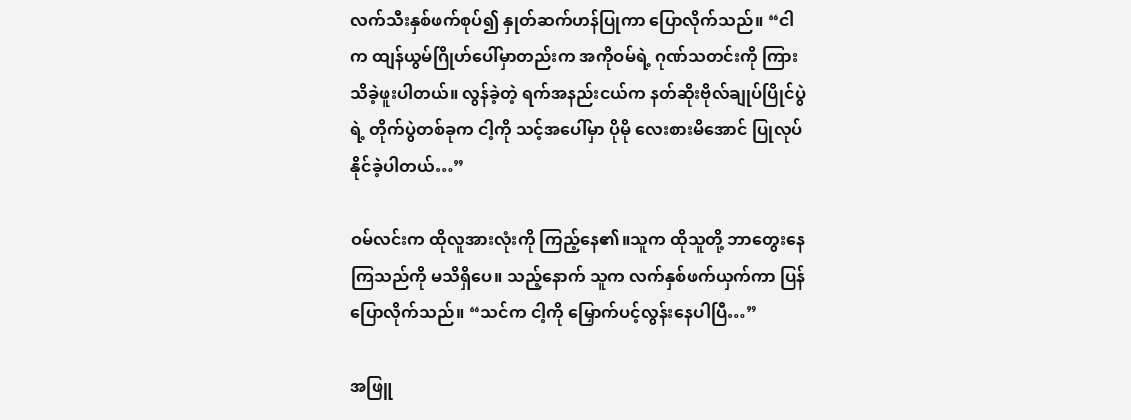လက်သီးနှစ်ဖက်စုပ်၍ နှုတ်ဆက်ဟန်ပြုကာ ပြောလိုက်သည်။ “ငါက ထျန်ယွမ်ဂြိုဟ်ပေါ်မှာတည်းက အကိုဝမ်ရဲ့ ဂုဏ်သတင်းကို ကြားသိခဲ့ဖူးပါတယ်။ လွန်ခဲ့တဲ့ ရက်အနည်းငယ်က နတ်ဆိုးဗိုလ်ချုပ်ပြိုင်ပွဲရဲ့ တိုက်ပွဲတစ်ခုက ငါ့ကို သင့်အပေါ်မှာ ပိုမို လေးစားမိအောင် ပြုလုပ်နိုင်ခဲ့ပါတယ်…”

ဝမ်လင်းက ထိုလူအားလုံးကို ကြည့်နေ၏။သူက ထိုသူတို့ ဘာတွေးနေကြသည်ကို မသိရှိပေ။ သည့်နောက် သူက လက်နှစ်ဖက်ယှက်ကာ ပြန်ပြောလိုက်သည်။ “သင်က ငါ့ကို မြှောက်ပင့်လွန်းနေပါပြီ…”

အဖြူ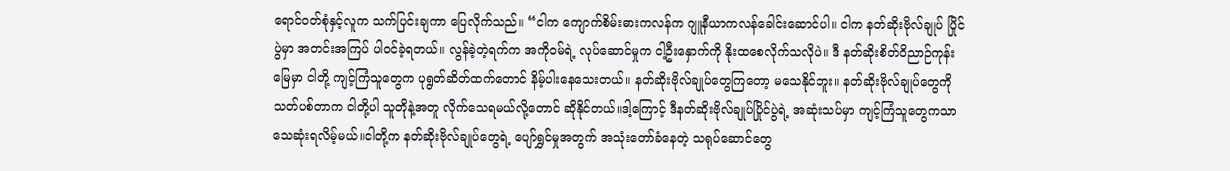ရောင်ဝတ်စုံနှင့်လူက သက်ပြင်းချကာ ပြေလိုက်သည်။ “ငါက ကျောက်စိမ်းဓားကလန်က ဂျူနီယာကလန်ခေါင်းဆောင်ပါ။ ငါက နတ်ဆိုးဗိုလ်ချုပ် ပြိုင်ပွဲမှာ အတင်းအကြပ် ပါဝင်ခဲ့ရတယ်။ လွန်ခဲ့တဲ့ရက်က အကိုဝမ်ရဲ့ လုပ်ဆောင်မှုက ငါ့ဦးနှောက်ကို နိုးထစေလိုက်သလိုပဲ။ ဒီ နတ်ဆိုးစိတ်ဝိညာဉ်ကုန်းမြေမှာ ငါတို့ ကျင့်ကြံသူတွေက ပုရွတ်ဆိတ်ထက်တောင် နိမ့်ပါးနေသေးတယ်။ နတ်ဆိုးဗိုလ်ချုပ်တွေကြတော့ မသေနိုင်ဘူး။ နတ်ဆိုးဗိုလ်ချုပ်တွေကို သတ်ပစ်တာက ငါတို့ပါ သူတိုနဲ့အတူ လိုက်သေရမယ်လို့တောင် ဆိုနိုင်တယ်။ဒါ့ကြောင့် ဒီနတ်ဆိုးဗိုလ်ချုပ်ပြိုင်ပွဲရဲ့ အဆုံးသပ်မှာ ကျင့်ကြံသူတွေကသာ သေဆုံးရလိမ့်မယ်။ငါတို့က နတ်ဆိုးဗိုလ်ချုပ်တွေရဲ့ ပျော်ရွှင်မှုအတွက် အသုံးတော်ခံနေတဲ့ သရုပ်ဆောင်တွေ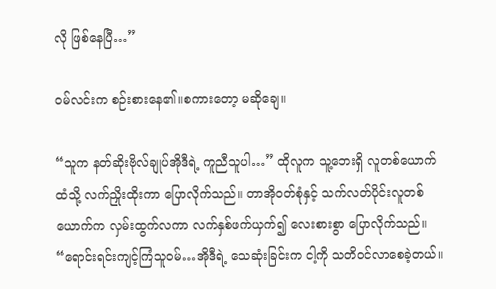လို ဖြစ်နေပြီ…”

ဝမ်လင်းက စဉ်းစားနေ၏။စကားတော့ မဆိုချေ။

“သူက နတ်ဆိုးဗိုလ်ချုပ်အိုဒီရဲ့ ကူညီသူပါ…” ထိုလူက သူ့ဘေးရှိ လူတစ်ယောက်ထံသို့ လက်ညှိုးထိုးကာ ပြောလိုက်သည်။ တာအိုဝတ်စုံနှင့် သက်လတ်ပိုင်းလူတစ်ယောက်က လှမ်းထွက်လကာ လက်နှစ်ဖက်ယှက်၍ လေးစားစွာ ပြောလိုက်သည်။ “ရောင်းရင်းကျင့်ကြံသူဝမ်…အိုဒီရဲ့ သေဆုံးခြင်းက ငါ့ကို သတိဝင်လာစေခဲ့တယ်။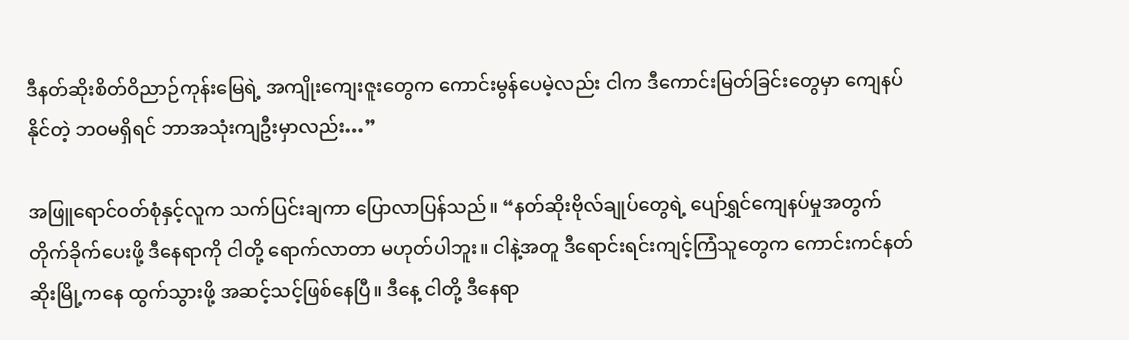ဒီနတ်ဆိုးစိတ်ဝိညာဉ်ကုန်းမြေရဲ့ အကျိုးကျေးဇူးတွေက ကောင်းမွန်ပေမဲ့လည်း ငါက ဒီကောင်းမြတ်ခြင်းတွေမှာ ကျေနပ်နိုင်တဲ့ ဘဝမရှိရင် ဘာအသုံးကျဦးမှာလည်း…”

အဖြူရောင်ဝတ်စုံနှင့်လူက သက်ပြင်းချကာ ပြောလာပြန်သည်။ “နတ်ဆိုးဗိုလ်ချုပ်တွေရဲ့ ပျော်ရွှင်ကျေနပ်မှုအတွက် တိုက်ခိုက်ပေးဖို့ ဒီနေရာကို ငါတို့ ရောက်လာတာ မဟုတ်ပါဘူး။ ငါနဲ့အတူ ဒီရောင်းရင်းကျင့်ကြံသူတွေက ကောင်းကင်နတ်ဆိုးမြို့ကနေ ထွက်သွားဖို့ အဆင့်သင့်ဖြစ်နေပြီ။ ဒီနေ့ ငါတို့ ဒီနေရာ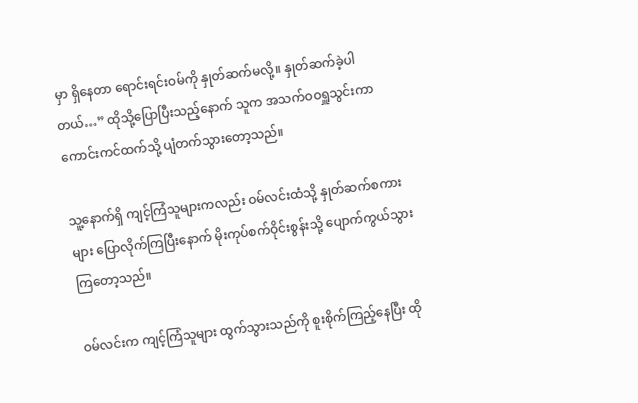မှာ ရှိနေတာ ရောင်းရင်းဝမ်ကို နှုတ်ဆက်မလို့။ နှုတ်ဆက်ခဲ့ပါတယ်…” ထိုသို့ပြောပြီးသည့်နောက် သူက အသက်ဝဝရှူသွင်းကာ ကောင်းကင်ထက်သို့ ပျံတက်သွားတော့သည်။

သူ့နောက်ရှိ ကျင့်ကြံသူများကလည်း ဝမ်လင်းထံသို့ နှုတ်ဆက်စကားများ ပြောလိုက်ကြပြီးနောက် မိုးကုပ်စက်ဝိုင်းစွန်းသို့ ပျောက်ကွယ်သွားကြတော့သည်။

ဝမ်လင်းက ကျင့်ကြံသူများ ထွက်သွားသည်ကို စူးစိုက်ကြည့်နေပြီး ထို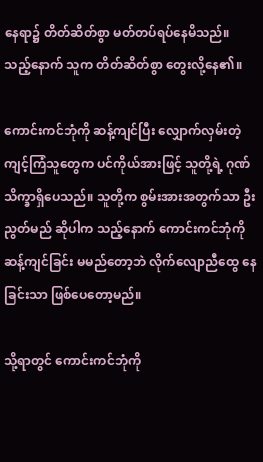နေရာ၌ တိတ်ဆိတ်စွာ မတ်တပ်ရပ်နေမိသည်။ သည့်နောက် သူက တိတ်ဆိတ်စွာ တွေးလို့နေ၏။

ကောင်းကင်ဘုံကို ဆန့်ကျင်ပြီး လျှောက်လှမ်းတဲ့ ကျင့်ကြံသူတွေက ပင်ကိုယ်အားဖြင့် သူတို့ရဲ့ ဂုဏ်သိက္ခာရှိပေသည်။ သူတို့က စွမ်းအားအတွက်သာ ဦးညွတ်မည် ဆိုပါက သည့်နောက် ကောင်းကင်ဘုံကို ဆန့်ကျင်ခြင်း မမည်တော့ဘဲ လိုက်လျောညီထွေ နေခြင်းသာ ဖြစ်ပေတော့မည်။

သို့ရာတွင် ကောင်းကင်ဘုံကို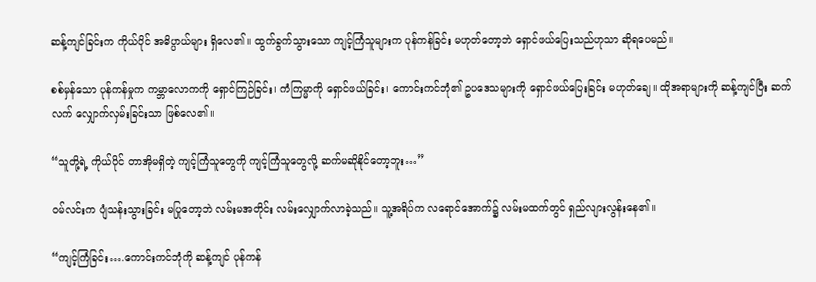ဆန့်ကျင်ခြင်းက ကိုယ်ပိုင် အဓိပ္ပာယ်များ ရှိလေ၏။ ထွက်ခွက်သွားသော ကျင့်ကြံသူများက ပုန်ကန်ခြင်း မဟုတ်တော့ဘဲ ရှောင်ဖယ်ပြေးသည်ဟုသာ ဆိုရပေမည်။

စစ်မှန်သော ပုန်ကန်မှုက ကမ္ဘာလောကကို ရှောင်ကြဉ်ခြင်း၊ ကံကြမ္မာကို ရှောင်ဖယ်ခြင်း၊ ကောင်းကင်ဘုံ၏ ဥပဒေသများကို ရှောင်ဖယ်ပြေးခြင်း မဟုတ်ချေ။ ထိုအရာများကို ဆန့်ကျင်ပြီး ဆက်လက် လျှောက်လှမ်းခြင်းသာ ဖြစ်လေ၏။

“သူတို့ရဲ့ ကိုယ်ပိုင် တာအိုမရှိတဲ့ ကျင့်ကြံသူတွေကို ကျင့်ကြံသူတွေလို့ ဆက်မဆိုနိုင်တော့ဘူး…”

ဝမ်လင်းက ပျံသန်းသွားခြင်း မပြုတော့ဘဲ လမ်းမအတိုင်း လမ်းလျှောက်လာခဲ့သည်။ သူ့အရိပ်က လရောင်အောက်၌ လမ်းမထက်တွင် ရှည်လျားလွန်းနေ၏။

“ကျင့်ကြံခြင်း….ကောင်းကင်ဘုံကို ဆန့်ကျင် ပုန်ကန်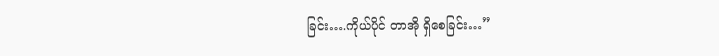ခြင်း….ကိုယ်ပိုင် တာအို ရှိစေခြင်း…”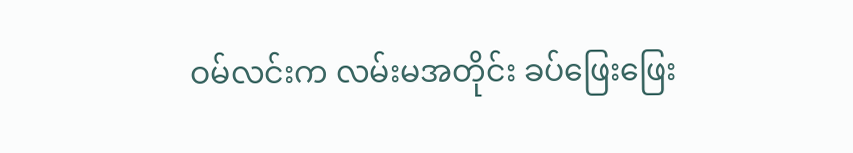ဝမ်လင်းက လမ်းမအတိုင်း ခပ်ဖြေးဖြေး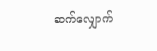ဆက်လျှောက်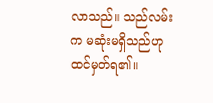လာသည်။ သည်လမ်းက မဆုံးမရှိသည်ဟု ထင်မှတ်ရ၏။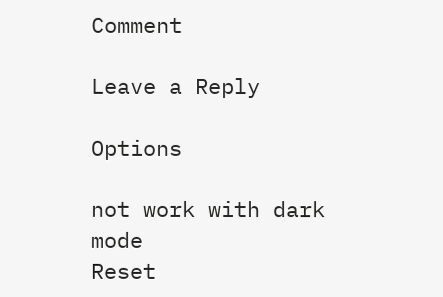Comment

Leave a Reply

Options

not work with dark mode
Reset